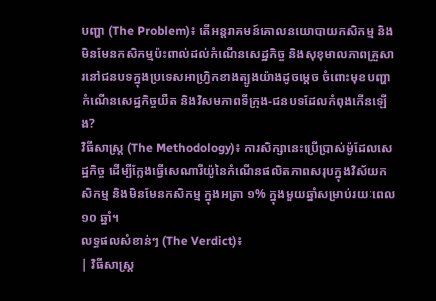បញ្ហា (The Problem)៖ តើអន្តរាគមន៍គោលនយោបាយកសិកម្ម និងមិនមែនកសិកម្មប៉ះពាល់ដល់កំណើនសេដ្ឋកិច្ច និងសុខុមាលភាពគ្រួសារនៅជនបទក្នុងប្រទេសអាហ្វ្រិកខាងត្បូងយ៉ាងដូចម្តេច ចំពោះមុខបញ្ហាកំណើនសេដ្ឋកិច្ចយឺត និងវិសមភាពទីក្រុង-ជនបទដែលកំពុងកើនឡើង?
វិធីសាស្ត្រ (The Methodology)៖ ការសិក្សានេះប្រើប្រាស់ម៉ូដែលសេដ្ឋកិច្ច ដើម្បីក្លែងធ្វើសេណារីយ៉ូនៃកំណើនផលិតភាពសរុបក្នុងវិស័យកសិកម្ម និងមិនមែនកសិកម្ម ក្នុងអត្រា ១% ក្នុងមួយឆ្នាំសម្រាប់រយៈពេល ១០ ឆ្នាំ។
លទ្ធផលសំខាន់ៗ (The Verdict)៖
| វិធីសាស្ត្រ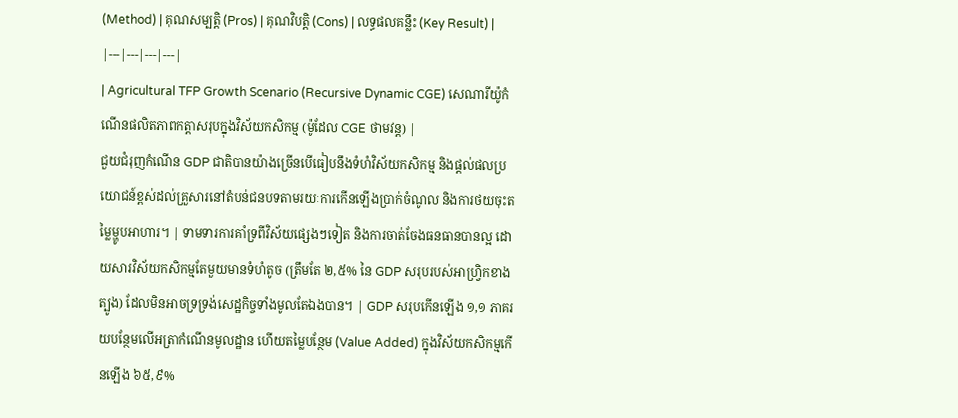(Method) | គុណសម្បត្តិ (Pros) | គុណវិបត្តិ (Cons) | លទ្ធផលគន្លឹះ (Key Result) |
|---|---|---|---|
| Agricultural TFP Growth Scenario (Recursive Dynamic CGE) សេណារីយ៉ូកំណើនផលិតភាពកត្តាសរុបក្នុងវិស័យកសិកម្ម (ម៉ូដែល CGE ថាមវន្ត) |
ជួយជំរុញកំណើន GDP ជាតិបានយ៉ាងច្រើនបើធៀបនឹងទំហំវិស័យកសិកម្ម និងផ្តល់ផលប្រយោជន៍ខ្ពស់ដល់គ្រួសារនៅតំបន់ជនបទតាមរយៈការកើនឡើងប្រាក់ចំណូល និងការថយចុះតម្លៃម្ហូបអាហារ។ | ទាមទារការគាំទ្រពីវិស័យផ្សេងៗទៀត និងការចាត់ចែងធនធានបានល្អ ដោយសារវិស័យកសិកម្មតែមួយមានទំហំតូច (ត្រឹមតែ ២,៥% នៃ GDP សរុបរបស់អាហ្វ្រិកខាងត្បូង) ដែលមិនអាចទ្រទ្រង់សេដ្ឋកិច្ចទាំងមូលតែឯងបាន។ | GDP សរុបកើនឡើង ១,១ ភាគរយបន្ថែមលើអត្រាកំណើនមូលដ្ឋាន ហើយតម្លៃបន្ថែម (Value Added) ក្នុងវិស័យកសិកម្មកើនឡើង ៦៥,៩%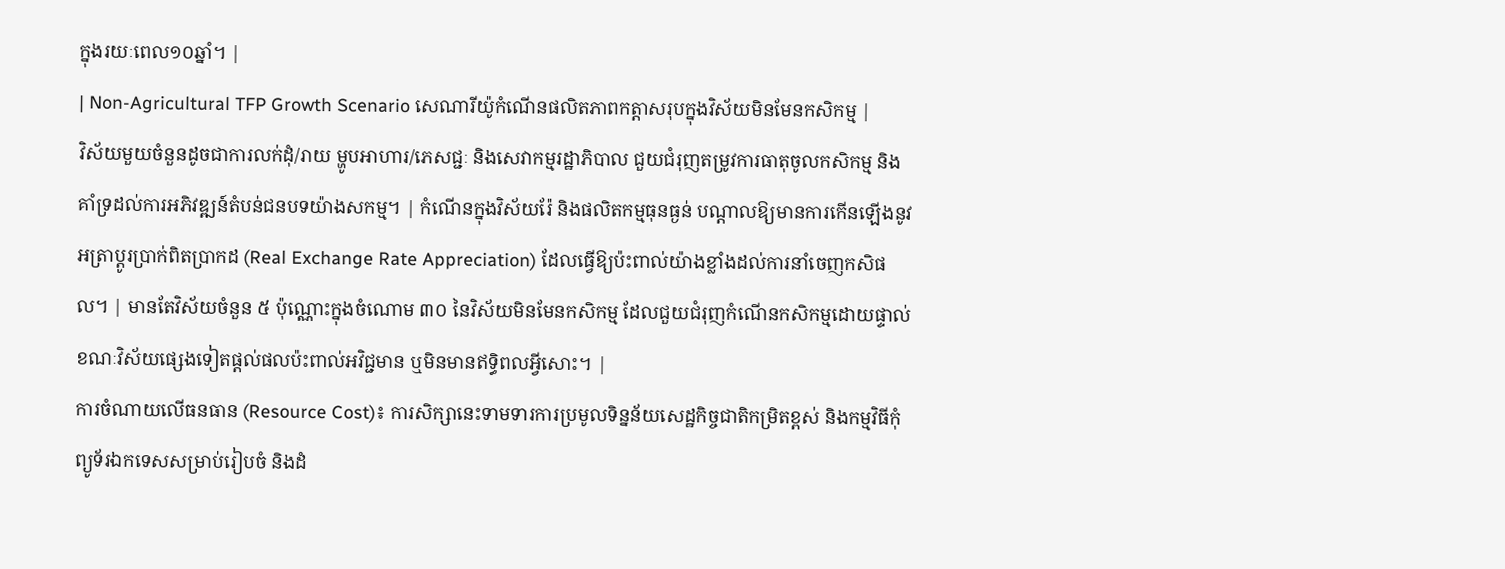ក្នុងរយៈពេល១០ឆ្នាំ។ |
| Non-Agricultural TFP Growth Scenario សេណារីយ៉ូកំណើនផលិតភាពកត្តាសរុបក្នុងវិស័យមិនមែនកសិកម្ម |
វិស័យមួយចំនួនដូចជាការលក់ដុំ/រាយ ម្ហូបអាហារ/ភេសជ្ជៈ និងសេវាកម្មរដ្ឋាភិបាល ជួយជំរុញតម្រូវការធាតុចូលកសិកម្ម និងគាំទ្រដល់ការអភិវឌ្ឍន៍តំបន់ជនបទយ៉ាងសកម្ម។ | កំណើនក្នុងវិស័យរ៉ែ និងផលិតកម្មធុនធ្ងន់ បណ្តាលឱ្យមានការកើនឡើងនូវអត្រាប្តូរប្រាក់ពិតប្រាកដ (Real Exchange Rate Appreciation) ដែលធ្វើឱ្យប៉ះពាល់យ៉ាងខ្លាំងដល់ការនាំចេញកសិផល។ | មានតែវិស័យចំនួន ៥ ប៉ុណ្ណោះក្នុងចំណោម ៣០ នៃវិស័យមិនមែនកសិកម្ម ដែលជួយជំរុញកំណើនកសិកម្មដោយផ្ទាល់ ខណៈវិស័យផ្សេងទៀតផ្តល់ផលប៉ះពាល់អវិជ្ជមាន ឬមិនមានឥទ្ធិពលអ្វីសោះ។ |
ការចំណាយលើធនធាន (Resource Cost)៖ ការសិក្សានេះទាមទារការប្រមូលទិន្នន័យសេដ្ឋកិច្ចជាតិកម្រិតខ្ពស់ និងកម្មវិធីកុំព្យូទ័រឯកទេសសម្រាប់រៀបចំ និងដំ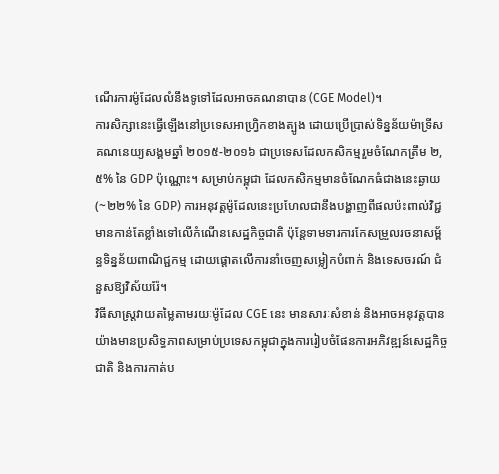ណើរការម៉ូដែលលំនឹងទូទៅដែលអាចគណនាបាន (CGE Model)។
ការសិក្សានេះធ្វើឡើងនៅប្រទេសអាហ្វ្រិកខាងត្បូង ដោយប្រើប្រាស់ទិន្នន័យម៉ាទ្រីសគណនេយ្យសង្គមឆ្នាំ ២០១៥-២០១៦ ជាប្រទេសដែលកសិកម្មរួមចំណែកត្រឹម ២,៥% នៃ GDP ប៉ុណ្ណោះ។ សម្រាប់កម្ពុជា ដែលកសិកម្មមានចំណែកធំជាងនេះឆ្ងាយ (~២២% នៃ GDP) ការអនុវត្តម៉ូដែលនេះប្រហែលជានឹងបង្ហាញពីផលប៉ះពាល់វិជ្ជមានកាន់តែខ្លាំងទៅលើកំណើនសេដ្ឋកិច្ចជាតិ ប៉ុន្តែទាមទារការកែសម្រួលរចនាសម្ព័ន្ធទិន្នន័យពាណិជ្ជកម្ម ដោយផ្តោតលើការនាំចេញសម្លៀកបំពាក់ និងទេសចរណ៍ ជំនួសឱ្យវិស័យរ៉ែ។
វិធីសាស្ត្រវាយតម្លៃតាមរយៈម៉ូដែល CGE នេះ មានសារៈសំខាន់ និងអាចអនុវត្តបានយ៉ាងមានប្រសិទ្ធភាពសម្រាប់ប្រទេសកម្ពុជាក្នុងការរៀបចំផែនការអភិវឌ្ឍន៍សេដ្ឋកិច្ចជាតិ និងការកាត់ប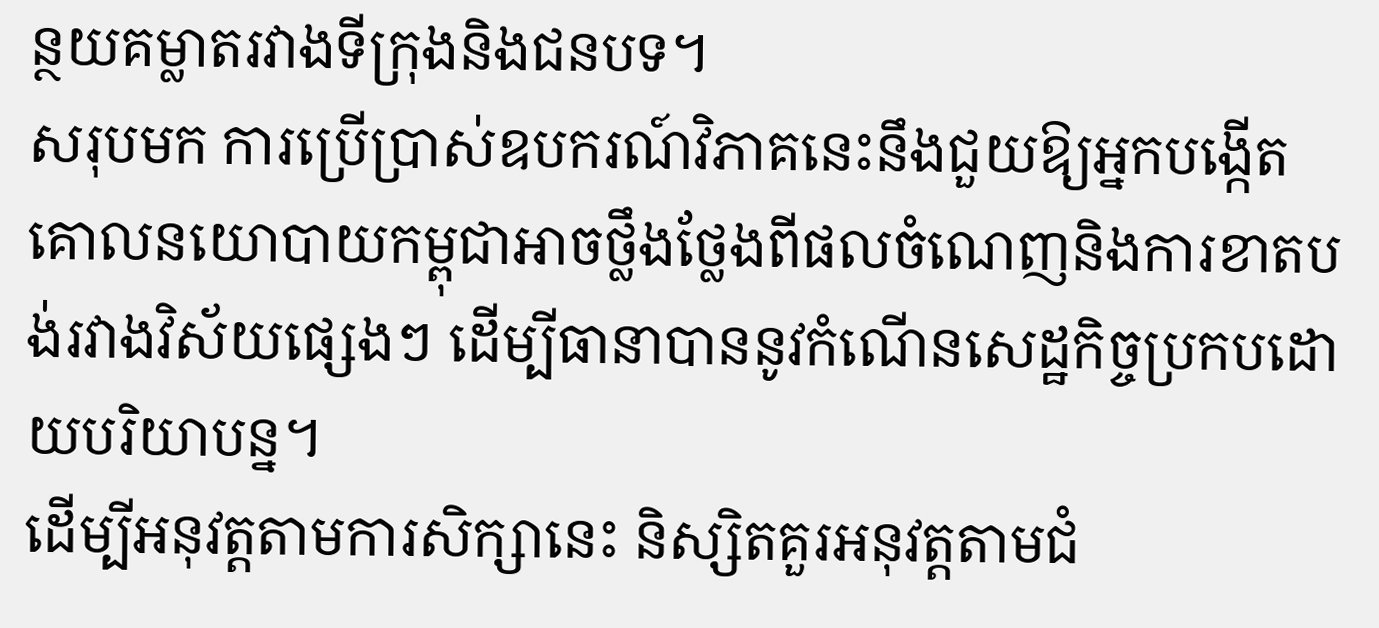ន្ថយគម្លាតរវាងទីក្រុងនិងជនបទ។
សរុបមក ការប្រើប្រាស់ឧបករណ៍វិភាគនេះនឹងជួយឱ្យអ្នកបង្កើតគោលនយោបាយកម្ពុជាអាចថ្លឹងថ្លែងពីផលចំណេញនិងការខាតបង់រវាងវិស័យផ្សេងៗ ដើម្បីធានាបាននូវកំណើនសេដ្ឋកិច្ចប្រកបដោយបរិយាបន្ន។
ដើម្បីអនុវត្តតាមការសិក្សានេះ និស្សិតគួរអនុវត្តតាមជំ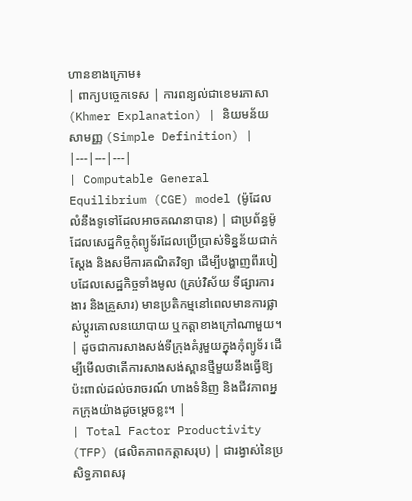ហានខាងក្រោម៖
| ពាក្យបច្ចេកទេស | ការពន្យល់ជាខេមរភាសា (Khmer Explanation) | និយមន័យសាមញ្ញ (Simple Definition) |
|---|---|---|
| Computable General Equilibrium (CGE) model (ម៉ូដែលលំនឹងទូទៅដែលអាចគណនាបាន) | ជាប្រព័ន្ធម៉ូដែលសេដ្ឋកិច្ចកុំព្យូទ័រដែលប្រើប្រាស់ទិន្នន័យជាក់ស្តែង និងសមីការគណិតវិទ្យា ដើម្បីបង្ហាញពីរបៀបដែលសេដ្ឋកិច្ចទាំងមូល (គ្រប់វិស័យ ទីផ្សារការងារ និងគ្រួសារ) មានប្រតិកម្មនៅពេលមានការផ្លាស់ប្តូរគោលនយោបាយ ឬកត្តាខាងក្រៅណាមួយ។ | ដូចជាការសាងសង់ទីក្រុងគំរូមួយក្នុងកុំព្យូទ័រ ដើម្បីមើលថាតើការសាងសង់ស្ពានថ្មីមួយនឹងធ្វើឱ្យប៉ះពាល់ដល់ចរាចរណ៍ ហាងទំនិញ និងជីវភាពអ្នកក្រុងយ៉ាងដូចម្តេចខ្លះ។ |
| Total Factor Productivity (TFP) (ផលិតភាពកត្តាសរុប) | ជារង្វាស់នៃប្រសិទ្ធភាពសរុ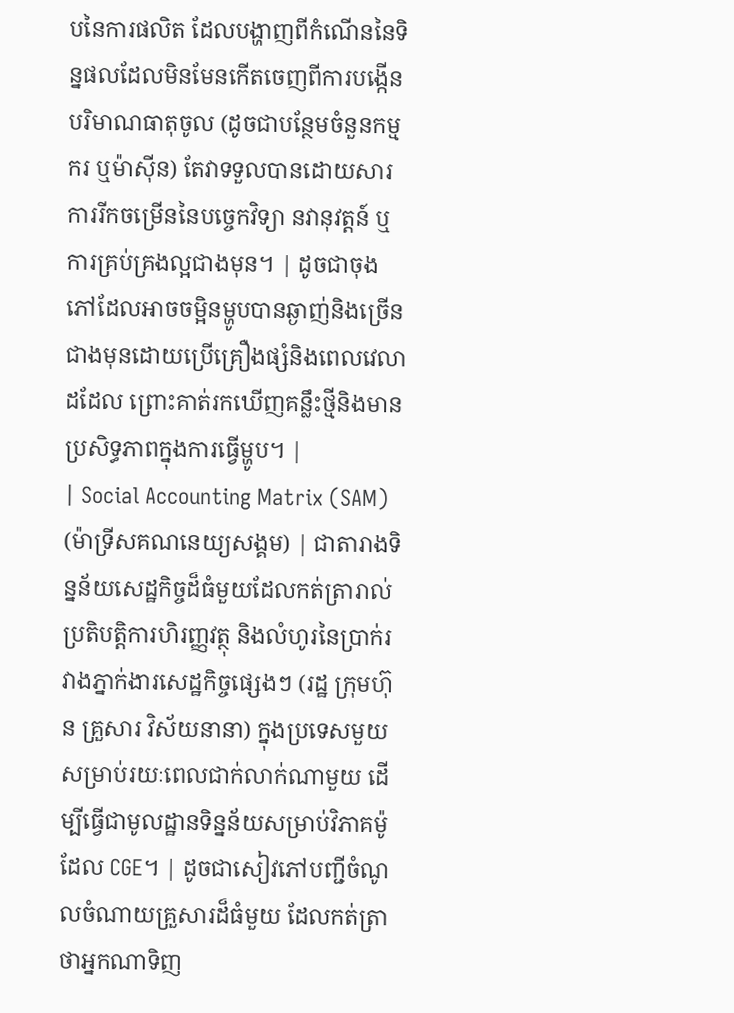បនៃការផលិត ដែលបង្ហាញពីកំណើននៃទិន្នផលដែលមិនមែនកើតចេញពីការបង្កើនបរិមាណធាតុចូល (ដូចជាបន្ថែមចំនួនកម្មករ ឬម៉ាស៊ីន) តែវាទទួលបានដោយសារការរីកចម្រើននៃបច្ចេកវិទ្យា នវានុវត្តន៍ ឬការគ្រប់គ្រងល្អជាងមុន។ | ដូចជាចុងភៅដែលអាចចម្អិនម្ហូបបានឆ្ងាញ់និងច្រើនជាងមុនដោយប្រើគ្រឿងផ្សំនិងពេលវេលាដដែល ព្រោះគាត់រកឃើញគន្លឹះថ្មីនិងមានប្រសិទ្ធភាពក្នុងការធ្វើម្ហូប។ |
| Social Accounting Matrix (SAM) (ម៉ាទ្រីសគណនេយ្យសង្គម) | ជាតារាងទិន្នន័យសេដ្ឋកិច្ចដ៏ធំមួយដែលកត់ត្រារាល់ប្រតិបត្តិការហិរញ្ញវត្ថុ និងលំហូរនៃប្រាក់រវាងភ្នាក់ងារសេដ្ឋកិច្ចផ្សេងៗ (រដ្ឋ ក្រុមហ៊ុន គ្រួសារ វិស័យនានា) ក្នុងប្រទេសមួយសម្រាប់រយៈពេលជាក់លាក់ណាមួយ ដើម្បីធ្វើជាមូលដ្ឋានទិន្នន័យសម្រាប់វិភាគម៉ូដែល CGE។ | ដូចជាសៀវភៅបញ្ជីចំណូលចំណាយគ្រួសារដ៏ធំមួយ ដែលកត់ត្រាថាអ្នកណាទិញ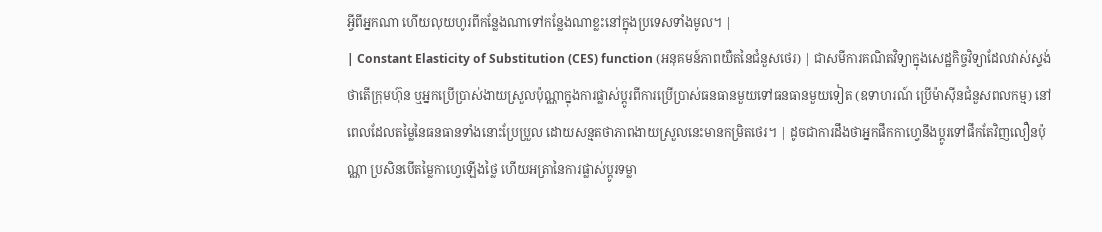អ្វីពីអ្នកណា ហើយលុយហូរពីកន្លែងណាទៅកន្លែងណាខ្លះនៅក្នុងប្រទេសទាំងមូល។ |
| Constant Elasticity of Substitution (CES) function (អនុគមន៍ភាពយឺតនៃជំនួសថេរ) | ជាសមីការគណិតវិទ្យាក្នុងសេដ្ឋកិច្ចវិទ្យាដែលវាស់ស្ទង់ថាតើក្រុមហ៊ុន ឬអ្នកប្រើប្រាស់ងាយស្រួលប៉ុណ្ណាក្នុងការផ្លាស់ប្តូរពីការប្រើប្រាស់ធនធានមួយទៅធនធានមួយទៀត (ឧទាហរណ៍ ប្រើម៉ាស៊ីនជំនួសពលកម្ម) នៅពេលដែលតម្លៃនៃធនធានទាំងនោះប្រែប្រួល ដោយសន្មតថាភាពងាយស្រួលនេះមានកម្រិតថេរ។ | ដូចជាការដឹងថាអ្នកផឹកកាហ្វេនឹងប្តូរទៅផឹកតែវិញលឿនប៉ុណ្ណា ប្រសិនបើតម្លៃកាហ្វេឡើងថ្លៃ ហើយអត្រានៃការផ្លាស់ប្តូរទម្លា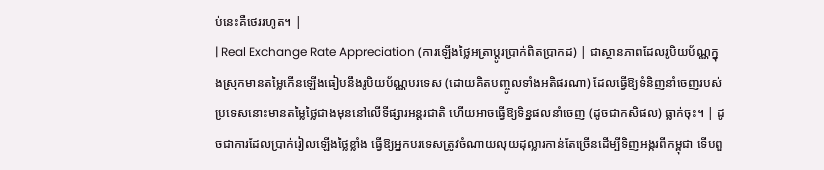ប់នេះគឺថេររហូត។ |
| Real Exchange Rate Appreciation (ការឡើងថ្លៃអត្រាប្តូរប្រាក់ពិតប្រាកដ) | ជាស្ថានភាពដែលរូបិយប័ណ្ណក្នុងស្រុកមានតម្លៃកើនឡើងធៀបនឹងរូបិយប័ណ្ណបរទេស (ដោយគិតបញ្ចូលទាំងអតិផរណា) ដែលធ្វើឱ្យទំនិញនាំចេញរបស់ប្រទេសនោះមានតម្លៃថ្លៃជាងមុននៅលើទីផ្សារអន្តរជាតិ ហើយអាចធ្វើឱ្យទិន្នផលនាំចេញ (ដូចជាកសិផល) ធ្លាក់ចុះ។ | ដូចជាការដែលប្រាក់រៀលឡើងថ្លៃខ្លាំង ធ្វើឱ្យអ្នកបរទេសត្រូវចំណាយលុយដុល្លារកាន់តែច្រើនដើម្បីទិញអង្ករពីកម្ពុជា ទើបពួ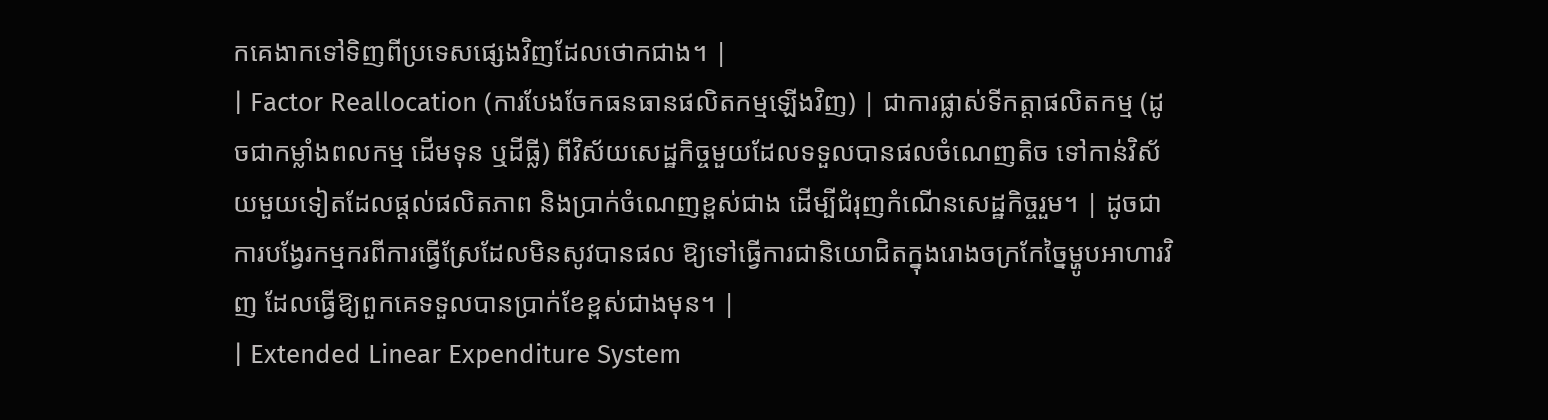កគេងាកទៅទិញពីប្រទេសផ្សេងវិញដែលថោកជាង។ |
| Factor Reallocation (ការបែងចែកធនធានផលិតកម្មឡើងវិញ) | ជាការផ្លាស់ទីកត្តាផលិតកម្ម (ដូចជាកម្លាំងពលកម្ម ដើមទុន ឬដីធ្លី) ពីវិស័យសេដ្ឋកិច្ចមួយដែលទទួលបានផលចំណេញតិច ទៅកាន់វិស័យមួយទៀតដែលផ្តល់ផលិតភាព និងប្រាក់ចំណេញខ្ពស់ជាង ដើម្បីជំរុញកំណើនសេដ្ឋកិច្ចរួម។ | ដូចជាការបង្វែរកម្មករពីការធ្វើស្រែដែលមិនសូវបានផល ឱ្យទៅធ្វើការជានិយោជិតក្នុងរោងចក្រកែច្នៃម្ហូបអាហារវិញ ដែលធ្វើឱ្យពួកគេទទួលបានប្រាក់ខែខ្ពស់ជាងមុន។ |
| Extended Linear Expenditure System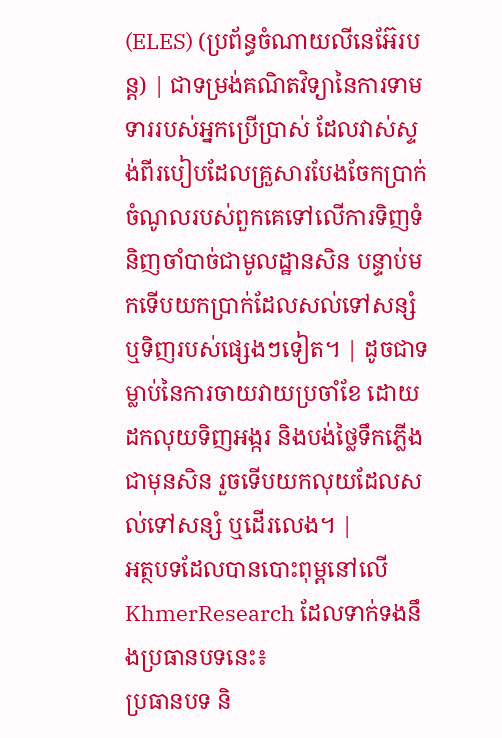(ELES) (ប្រព័ន្ធចំណាយលីនេអ៊ែរបន្ត) | ជាទម្រង់គណិតវិទ្យានៃការទាមទាររបស់អ្នកប្រើប្រាស់ ដែលវាស់ស្ទង់ពីរបៀបដែលគ្រួសារបែងចែកប្រាក់ចំណូលរបស់ពួកគេទៅលើការទិញទំនិញចាំបាច់ជាមូលដ្ឋានសិន បន្ទាប់មកទើបយកប្រាក់ដែលសល់ទៅសន្សំ ឬទិញរបស់ផ្សេងៗទៀត។ | ដូចជាទម្លាប់នៃការចាយវាយប្រចាំខែ ដោយដកលុយទិញអង្ករ និងបង់ថ្លៃទឹកភ្លើងជាមុនសិន រួចទើបយកលុយដែលសល់ទៅសន្សំ ឬដើរលេង។ |
អត្ថបទដែលបានបោះពុម្ពនៅលើ KhmerResearch ដែលទាក់ទងនឹងប្រធានបទនេះ៖
ប្រធានបទ និ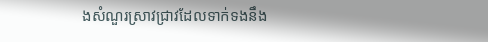ងសំណួរស្រាវជ្រាវដែលទាក់ទងនឹង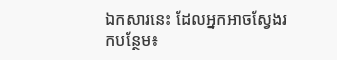ឯកសារនេះ ដែលអ្នកអាចស្វែងរកបន្ថែម៖